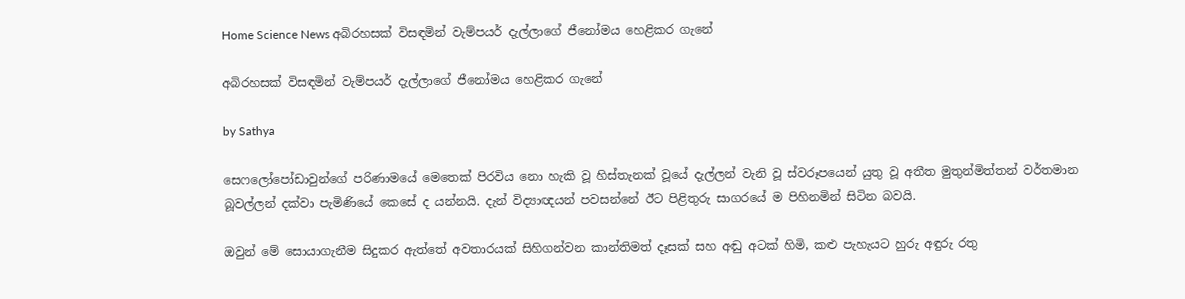Home Science News අබිරහසක් විසඳමින් වැම්පයර් දැල්ලාගේ ජීනෝමය හෙළිකර ගැනේ

අබිරහසක් විසඳමින් වැම්පයර් දැල්ලාගේ ජීනෝමය හෙළිකර ගැනේ

by Sathya

සෙෆලෝපෝඩාවුන්ගේ පරිණාමයේ මෙතෙක් පිරවිය නො හැකි වූ හිස්තැනක් වූයේ දැල්ලන් වැනි වූ ස්වරූපයෙන් යුතු වූ අතීත මුතුන්මිත්තන් වර්තමාන බූවල්ලන් දක්වා පැමිණියේ කෙසේ ද යන්නයි. දැන් විද්‍යාඥයන් පවසන්නේ ඊට පිළිතුරු සාගරයේ ම පිහිනමින් සිටින බවයි.

ඔවුන් මේ සොයාගැනීම සිදුකර ඇත්තේ අවතාරයක් සිහිගන්වන කාන්තිමත් දෑසක් සහ අඬු අටක් හිමි, කළු පැහැයට හුරු අඳුරු රතු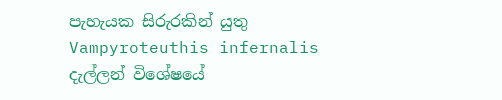පැහැයක සිරුරකින් යුතු Vampyroteuthis infernalis දැල්ලන් විශේෂයේ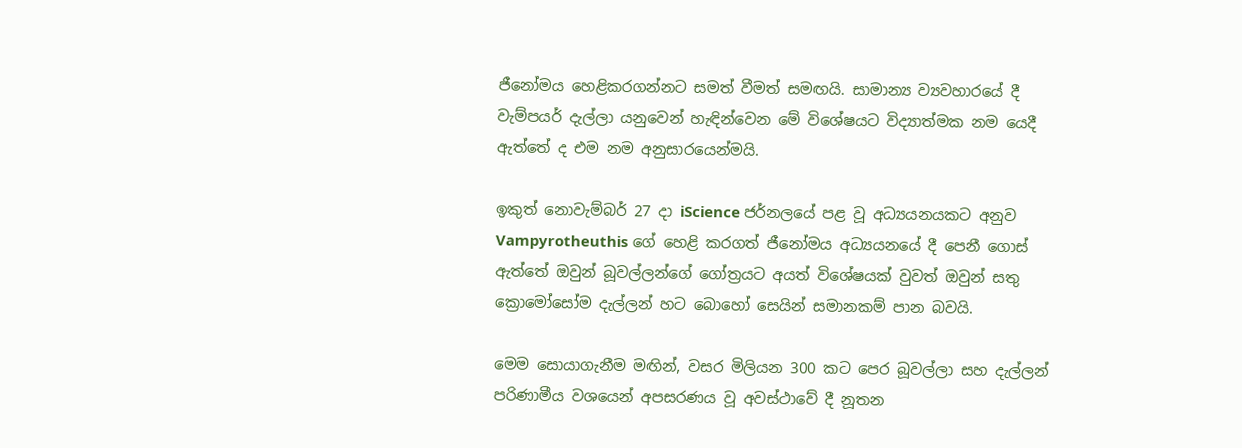ජීනෝමය හෙළිකරගන්නට සමත් වීමත් සමඟයි. සාමාන්‍ය ව්‍යවහාරයේ දී වැම්පයර් දැල්ලා යනුවෙන් හැඳින්වෙන මේ විශේෂයට විද්‍යාත්මක නම යෙදී ඇත්තේ ද එම නම අනුසාරයෙන්මයි.

ඉකුත් නොවැම්බර් 27 දා iScience ජර්නලයේ පළ වූ අධ්‍යයනයකට අනුව Vampyrotheuthis ගේ හෙළි කරගත් ජීනෝමය අධ්‍යයනයේ දී පෙනී ගොස් ඇත්තේ ඔවුන් බූවල්ලන්ගේ ගෝත්‍රයට අයත් විශේෂයක් වුවත් ඔවුන් සතු ක්‍රොමෝසෝම දැල්ලන් හට බොහෝ සෙයින් සමානකම් පාන බවයි.

මෙම සොයාගැනීම මඟින්, වසර මිලියන 300 කට පෙර බූවල්ලා සහ දැල්ලන් පරිණාමීය වශයෙන් අපසරණය වූ අවස්ථාවේ දී නූතන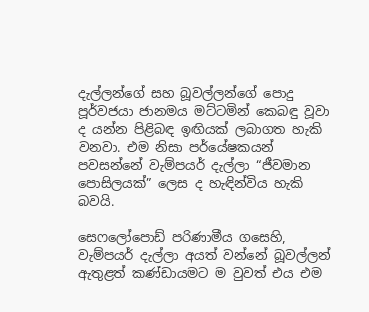දැල්ලන්ගේ සහ බූවල්ලන්ගේ පොදු පූර්වජයා ජානමය මට්ටමින් කෙබඳු වූවා ද යන්න පිළිබඳ ඉඟියක් ලබාගත හැකි වනවා. එම නිසා පර්යේෂකයන් පවසන්නේ වැම්පයර් දැල්ලා “ජීවමාන පොසිලයක්” ලෙස ද හැඳින්විය හැකි බවයි.

සෙෆලෝපොඩ් පරිණාමීය ගසෙහි, වැම්පයර් දැල්ලා අයත් වන්නේ බූවල්ලන් ඇතුළත් කණ්ඩායමට ම වුවත් එය එම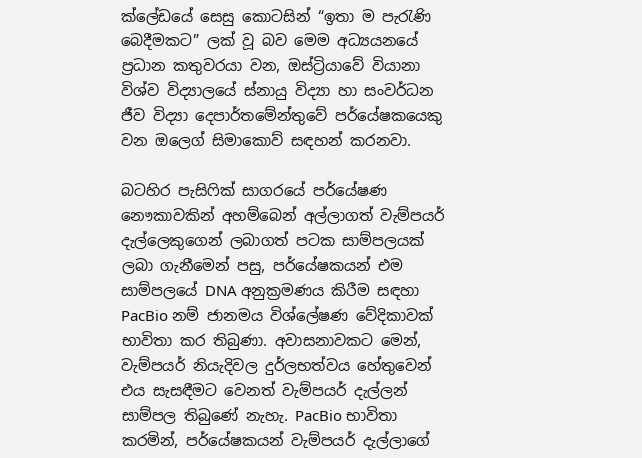ක්ලේඩයේ සෙසු කොටසින් “ඉතා ම පැරැණි බෙදීමකට” ලක් වූ බව මෙම අධ්‍යයනයේ ප්‍රධාන කතුවරයා වන, ඔස්ට්‍රියාවේ වියානා විශ්ව විද්‍යාලයේ ස්නායු විද්‍යා හා සංවර්ධන ජීව විද්‍යා දෙපාර්තමේන්තුවේ පර්යේෂකයෙකු වන ඔලෙග් සිමාකොව් සඳහන් කරනවා.

බටහිර පැසිෆික් සාගරයේ පර්යේෂණ නෞකාවකින් අහම්බෙන් අල්ලාගත් වැම්පයර් දැල්ලෙකුගෙන් ලබාගත් පටක සාම්පලයක් ලබා ගැනීමෙන් පසු, පර්යේෂකයන් එම සාම්පලයේ DNA අනුක්‍රමණය කිරීම සඳහා PacBio නම් ජානමය විශ්ලේෂණ වේදිකාවක් භාවිතා කර තිබුණා. අවාසනාවකට මෙන්, වැම්පයර් නියැදිවල දුර්ලභත්වය හේතුවෙන් එය සැසඳීමට වෙනත් වැම්පයර් දැල්ලන් සාම්පල තිබුණේ නැහැ. PacBio භාවිතා කරමින්, පර්යේෂකයන් වැම්පයර් දැල්ලාගේ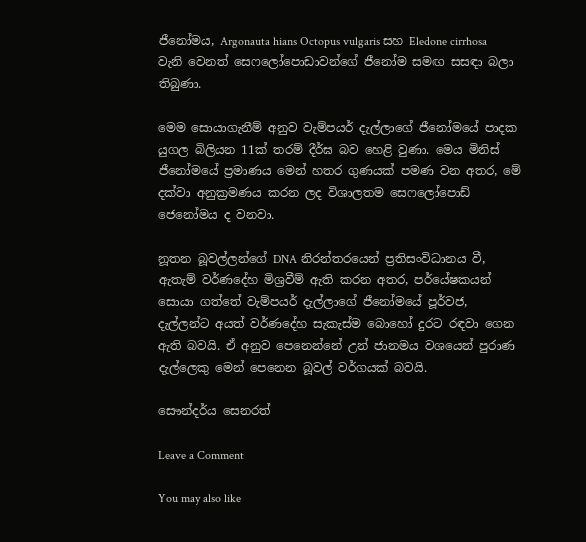ජීනෝමය, Argonauta hians Octopus vulgaris සහ Eledone cirrhosa වැනි වෙනත් සෙෆලෝපොඩාවන්ගේ ජීනෝම සමඟ සසඳා බලා තිබුණා.

මෙම සොයාගැනීම් අනුව වැම්පයර් දැල්ලාගේ ජීනෝමයේ පාදක යුගල බිලියන 11ක් තරම් දීර්ඝ බව හෙළි වුණා. මෙය මිනිස් ජීනෝමයේ ප්‍රමාණය මෙන් හතර ගුණයක් පමණ වන අතර, මේ දක්වා අනුක්‍රමණය කරන ලද විශාලතම සෙෆලෝපොඩ් ජෙනෝමය ද වනවා.

නූතන බූවල්ලන්ගේ DNA නිරන්තරයෙන් ප්‍රතිසංවිධානය වී, ඇතැම් වර්ණදේහ මිශ්‍රවීම් ඇති කරන අතර, පර්යේෂකයන් සොයා ගත්තේ වැම්පයර් දැල්ලාගේ ජීනෝමයේ පූර්වජ, දැල්ලන්ට අයත් වර්ණදේහ සැකැස්ම බොහෝ දුරට රඳවා ගෙන ඇති බවයි. ඒ අනුව පෙනෙන්නේ උන් ජානමය වශයෙන් පුරාණ දැල්ලෙකු මෙන් පෙනෙන බූවල් වර්ගයක් බවයි.

සෞන්දර්ය සෙනරත්

Leave a Comment

You may also like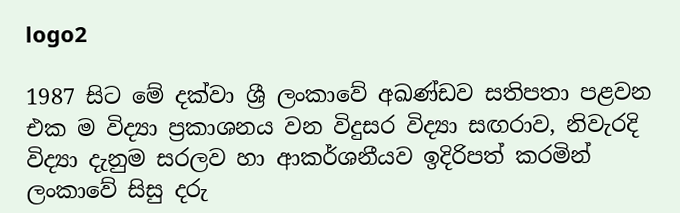logo2

1987 සිට මේ දක්වා ශ්‍රී ලංකාවේ අඛණ්ඩව සතිපතා පළවන එක ම විද්‍යා ප්‍රකාශනය වන විදුසර විද්‍යා සඟරාව, නිවැරදි විද්‍යා දැනුම සරලව හා ආකර්ශනීයව ඉදිරිපත් කරමින් ලංකාවේ සිසු දරු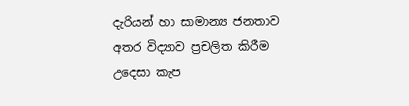දැරියන් හා සාමාන්‍ය ජනතාව අතර විද්‍යාව ප්‍රචලිත කිරීම උදෙසා කැප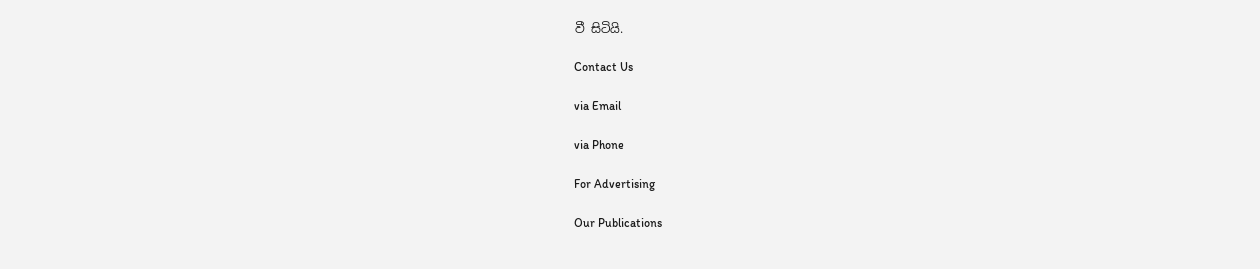වී සිටියි.

Contact Us

via Email

via Phone

For Advertising

Our Publications